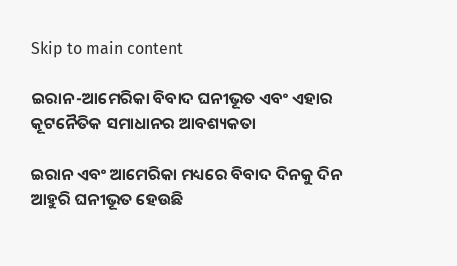Skip to main content

ଇରାନ-ଆମେରିକା ବିବାଦ ଘନୀଭୂତ ଏବଂ ଏହାର କୂଟନୈତିକ ସମାଧାନର ଆବଶ୍ୟକତା

ଇରାନ ଏବଂ ଆମେରିକା ମଧ୍ୟରେ ବିବାଦ ଦିନକୁ ଦିନ ଆହୁରି ଘନୀଭୂତ ହେଉଛି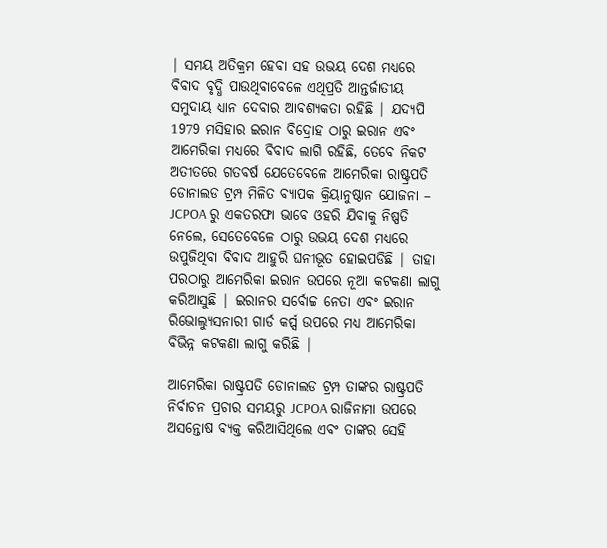| ସମୟ ଅତିକ୍ରମ ହେବା ସହ ଉଭୟ ଦେଶ ମଧ୍ୟରେ ବିବାଦ ବୃଦ୍ଧି ପାଉଥିବାବେଳେ ଏଥିପ୍ରତି ଆନ୍ତର୍ଜାତୀୟ ସମୁଦାୟ ଧ୍ୟାନ ଦେବାର ଆବଶ୍ୟକତା ରହିଛି | ଯଦ୍ୟପି 1979 ମସିହାର ଇରାନ ବିଦ୍ରୋହ ଠାରୁ ଇରାନ ଏବଂ ଆମେରିକା ମଧ୍ୟରେ ବିବାଦ ଲାଗି ରହିଛି, ତେବେ ନିକଟ ଅତୀତରେ ଗତବର୍ଷ ଯେତେବେଳେ ଆମେରିକା ରାଷ୍ଟ୍ରପତି ଡୋନାଲଡ ଟ୍ରମ୍ପ ମିଳିତ ବ୍ୟାପକ କ୍ରିୟାନୁଷ୍ଠାନ ଯୋଜନା – JCPOA ରୁ ଏକତରଫା ଭାବେ ଓହରି ଯିବାକୁ ନିଷ୍ପତି ନେଲେ, ସେତେବେଳେ ଠାରୁ ଉଭୟ ଦେଶ ମଧ୍ୟରେ ଉପୁଜିଥିବା ବିବାଦ ଆହୁରି ଘନୀଭୂତ ହୋଇପଡିଛି | ତାହା ପରଠାରୁ ଆମେରିକା ଇରାନ ଉପରେ ନୂଆ କଟକଣା ଲାଗୁ କରିଆସୁଛି | ଇରାନର ସର୍ବୋଚ୍ଚ ନେତା ଏବଂ ଇରାନ ରିଭୋଲ୍ଯୁସନାରୀ ଗାର୍ଡ କର୍ପ୍ସ ଉପରେ ମଧ୍ୟ ଆମେରିକା ବିଭିନ୍ନ କଟକଣା ଲାଗୁ କରିଛି |

ଆମେରିକା ରାଷ୍ଟ୍ରପତି ଡୋନାଲଡ ଟ୍ରମ୍ପ ତାଙ୍କର ରାଷ୍ଟ୍ରପତି ନିର୍ବାଚନ ପ୍ରଚାର ସମୟରୁ JCPOA ରାଜିନାମା ଉପରେ ଅସନ୍ତୋଷ ବ୍ୟକ୍ତ କରିଆସିଥିଲେ ଏବଂ ତାଙ୍କର ସେହି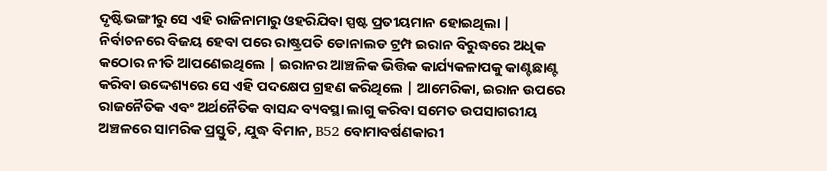ଦୃଷ୍ଟିଭଙ୍ଗୀରୁ ସେ ଏହି ରାଜିନାମାରୁ ଓହରିଯିବା ସ୍ପଷ୍ଟ ପ୍ରତୀୟମାନ ହୋଇଥିଲା | ନିର୍ବାଚନରେ ବିଜୟ ହେବା ପରେ ରାଷ୍ଟ୍ରପତି ଡୋନାଲଡ ଟ୍ରମ୍ପ ଇରାନ ବିରୁଦ୍ଧରେ ଅଧିକ କଠୋର ନୀତି ଆପଣେଇଥିଲେ | ଇରାନର ଆଞ୍ଚଳିକ ଭିତ୍ତିକ କାର୍ଯ୍ୟକଳାପକୁ କାଣ୍ଟଛାଣ୍ଟ କରିବା ଉଦ୍ଦେଶ୍ୟରେ ସେ ଏହି ପଦକ୍ଷେପ ଗ୍ରହଣ କରିଥିଲେ | ଆମେରିକା, ଇରାନ ଉପରେ ରାଜନୈତିକ ଏବଂ ଅର୍ଥନୈତିକ ବାସନ୍ଦ ବ୍ୟବସ୍ଥା ଲାଗୁ କରିବା ସମେତ ଉପସାଗରୀୟ ଅଞ୍ଚଳରେ ସାମରିକ ପ୍ରସ୍ତୁତି, ଯୁଦ୍ଧ ବିମାନ, B52 ବୋମାବର୍ଷଣକାରୀ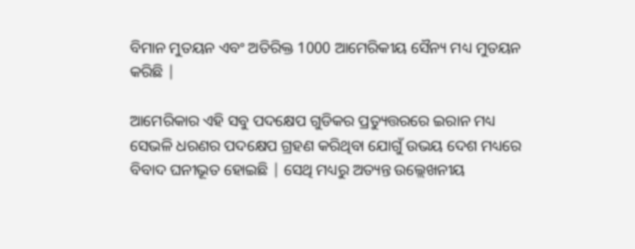ବିମାନ ମୁତୟନ ଏବଂ ଅତିରିକ୍ତ 1000 ଆମେରିକୀୟ ସୈନ୍ୟ ମଧ୍ୟ ମୁତୟନ କରିଛି |

ଆମେରିକାର ଏହି ସବୁ ପଦକ୍ଷେପ ଗୁଡିକର ପ୍ରତ୍ୟୁତ୍ତରରେ ଇରାନ ମଧ୍ୟ ସେଭଳି ଧରଣର ପଦକ୍ଷେପ ଗ୍ରହଣ କରିଥିବା ଯୋଗୁଁ ଉଭୟ ଦେଶ ମଧ୍ୟରେ ବିବାଦ ଘନୀଭୂତ ହୋଇଛି | ସେଥି ମଧ୍ୟରୁ ଅତ୍ୟନ୍ତ ଉଲ୍ଲେଖନୀୟ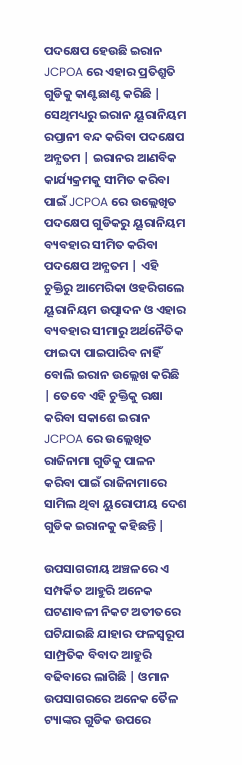ପଦକ୍ଷେପ ହେଉଛି ଇରାନ JCPOA ରେ ଏହାର ପ୍ରତିଶ୍ରୁତି ଗୁଡିକୁ କାଣ୍ଟଛାଣ୍ଟ କରିଛି | ସେଥିମଧ୍ୟରୁ ଇରାନ ୟୂରାନିୟମ ରପ୍ତାନୀ ବନ୍ଦ କରିବା ପଦକ୍ଷେପ ଅନ୍ଯତମ | ଇରାନର ଆଣବିକ କାର୍ଯ୍ୟକ୍ରମକୁ ସୀମିତ କରିବା ପାଇଁ JCPOA ରେ ଉଲ୍ଲେଖିତ ପଦକ୍ଷେପ ଗୁଡିକରୁ ୟୂରାନିୟମ ବ୍ୟବହାର ସୀମିତ କରିବା ପଦକ୍ଷେପ ଅନ୍ଯତମ | ଏହି ଚୁକ୍ତିରୁ ଆମେରିକା ଓହରିଗଲେ ୟୂରାନିୟମ ଉତ୍ପାଦନ ଓ ଏହାର ବ୍ୟବହାର ସୀମାରୁ ଅର୍ଥନୈତିକ ଫାଇଦା ପାଇପାରିବ ନାହିଁ ବୋଲି ଇରାନ ଉଲ୍ଲେଖ କରିଛି | ତେବେ ଏହି ଚୁକ୍ତିକୁ ରକ୍ଷା କରିବା ସକାଶେ ଇରାନ JCPOA ରେ ଉଲ୍ଲେଖିତ ରାଜିନାମା ଗୁଡିକୁ ପାଳନ କରିବା ପାଇଁ ରାଜିନାମାରେ ସାମିଲ ଥିବା ୟୁରୋପୀୟ ଦେଶ ଗୁଡିକ ଇରାନକୁ କହିଛନ୍ତି |

ଉପସାଗରୀୟ ଅଞ୍ଚଳରେ ଏ ସମ୍ପର୍କିତ ଆହୁରି ଅନେକ ଘଟଣାବଳୀ ନିକଟ ଅତୀତରେ ଘଟିଯାଇଛି ଯାହାର ଫଳସ୍ଵରୂପ ସାମ୍ପ୍ରତିକ ବିବାଦ ଆହୁରି ବଢିବାରେ ଲାଗିଛି | ଓମାନ ଉପସାଗରରେ ଅନେକ ତୈଳ ଟ୍ୟାଙ୍କର ଗୁଡିକ ଉପରେ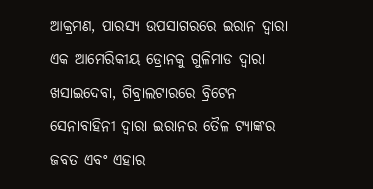ଆକ୍ରମଣ, ପାରସ୍ୟ ଉପସାଗରରେ ଇରାନ ଦ୍ଵାରା ଏକ ଆମେରିକୀୟ ଡ୍ରୋନକୁ ଗୁଳିମାଡ ଦ୍ଵାରା ଖସାଇଦେବା, ଗିବ୍ରାଲଟାରରେ ବ୍ରିଟେନ ସେନାବାହିନୀ ଦ୍ଵାରା ଇରାନର ତୈଳ ଟ୍ୟାଙ୍କର ଜବତ ଏବଂ ଏହାର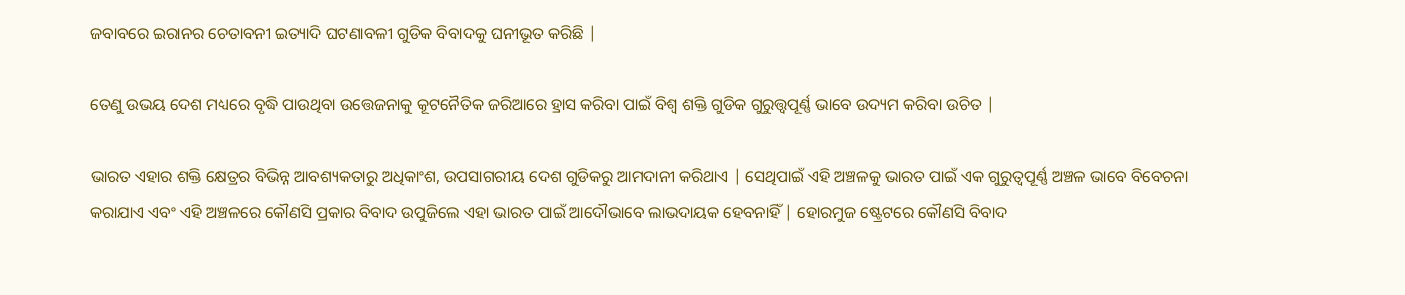ଜବାବରେ ଇରାନର ଚେତାବନୀ ଇତ୍ୟାଦି ଘଟଣାବଳୀ ଗୁଡିକ ବିବାଦକୁ ଘନୀଭୂତ କରିଛି |

ତେଣୁ ଉଭୟ ଦେଶ ମଧ୍ୟରେ ବୃଦ୍ଧି ପାଉଥିବା ଉତ୍ତେଜନାକୁ କୂଟନୈତିକ ଜରିଆରେ ହ୍ରାସ କରିବା ପାଇଁ ବିଶ୍ଵ ଶକ୍ତି ଗୁଡିକ ଗୁରୁତ୍ତ୍ୱପୂର୍ଣ୍ଣ ଭାବେ ଉଦ୍ୟମ କରିବା ଉଚିତ |

ଭାରତ ଏହାର ଶକ୍ତି କ୍ଷେତ୍ରର ବିଭିନ୍ନ ଆବଶ୍ୟକତାରୁ ଅଧିକାଂଶ, ଉପସାଗରୀୟ ଦେଶ ଗୁଡିକରୁ ଆମଦାନୀ କରିଥାଏ | ସେଥିପାଇଁ ଏହି ଅଞ୍ଚଳକୁ ଭାରତ ପାଇଁ ଏକ ଗୁରୁତ୍ୱପୂର୍ଣ୍ଣ ଅଞ୍ଚଳ ଭାବେ ବିବେଚନା କରାଯାଏ ଏବଂ ଏହି ଅଞ୍ଚଳରେ କୌଣସି ପ୍ରକାର ବିବାଦ ଉପୁଜିଲେ ଏହା ଭାରତ ପାଇଁ ଆଦୌଭାବେ ଲାଭଦାୟକ ହେବନାହିଁ | ହୋରମୁଜ ଷ୍ଟ୍ରେଟରେ କୌଣସି ବିବାଦ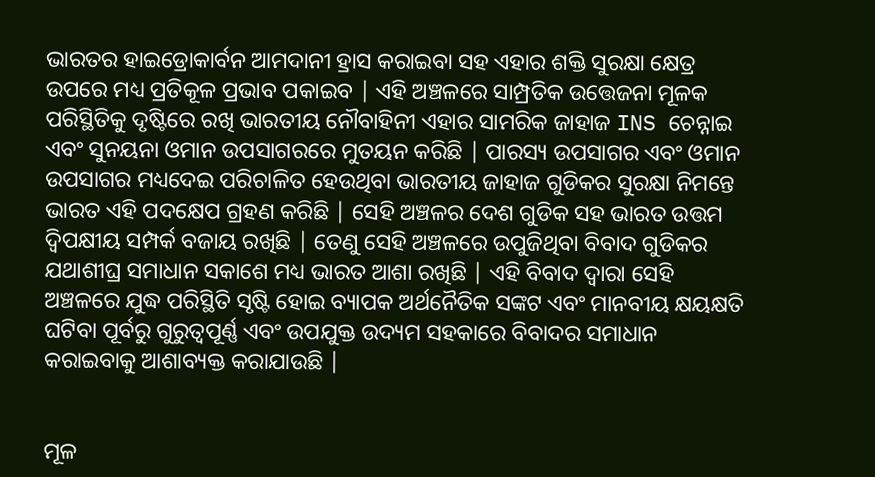ଭାରତର ହାଇଡ୍ରୋକାର୍ବନ ଆମଦାନୀ ହ୍ରାସ କରାଇବା ସହ ଏହାର ଶକ୍ତି ସୁରକ୍ଷା କ୍ଷେତ୍ର ଉପରେ ମଧ୍ୟ ପ୍ରତିକୂଳ ପ୍ରଭାବ ପକାଇବ | ଏହି ଅଞ୍ଚଳରେ ସାମ୍ପ୍ରତିକ ଉତ୍ତେଜନା ମୂଳକ ପରିସ୍ଥିତିକୁ ଦୃଷ୍ଟିରେ ରଖି ଭାରତୀୟ ନୌବାହିନୀ ଏହାର ସାମରିକ ଜାହାଜ INS ଚେନ୍ନାଇ ଏବଂ ସୁନୟନା ଓମାନ ଉପସାଗରରେ ମୁତୟନ କରିଛି | ପାରସ୍ୟ ଉପସାଗର ଏବଂ ଓମାନ ଉପସାଗର ମଧ୍ୟଦେଇ ପରିଚାଳିତ ହେଉଥିବା ଭାରତୀୟ ଜାହାଜ ଗୁଡିକର ସୁରକ୍ଷା ନିମନ୍ତେ ଭାରତ ଏହି ପଦକ୍ଷେପ ଗ୍ରହଣ କରିଛି | ସେହି ଅଞ୍ଚଳର ଦେଶ ଗୁଡିକ ସହ ଭାରତ ଉତ୍ତମ ଦ୍ଵିପକ୍ଷୀୟ ସମ୍ପର୍କ ବଜାୟ ରଖିଛି | ତେଣୁ ସେହି ଅଞ୍ଚଳରେ ଉପୁଜିଥିବା ବିବାଦ ଗୁଡିକର ଯଥାଶୀଘ୍ର ସମାଧାନ ସକାଶେ ମଧ୍ୟ ଭାରତ ଆଶା ରଖିଛି | ଏହି ବିବାଦ ଦ୍ଵାରା ସେହି ଅଞ୍ଚଳରେ ଯୁଦ୍ଧ ପରିସ୍ଥିତି ସୃଷ୍ଟି ହୋଇ ବ୍ୟାପକ ଅର୍ଥନୈତିକ ସଙ୍କଟ ଏବଂ ମାନବୀୟ କ୍ଷୟକ୍ଷତି ଘଟିବା ପୂର୍ବରୁ ଗୁରୁତ୍ୱପୂର୍ଣ୍ଣ ଏବଂ ଉପଯୁକ୍ତ ଉଦ୍ୟମ ସହକାରେ ବିବାଦର ସମାଧାନ କରାଇବାକୁ ଆଶାବ୍ୟକ୍ତ କରାଯାଉଛି |


ମୂଳ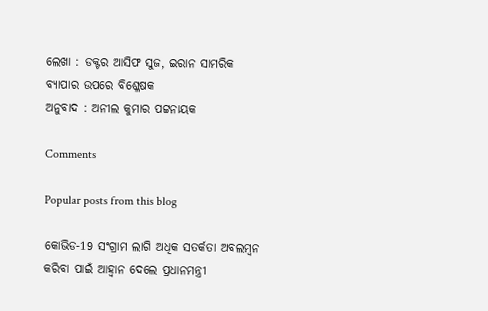ଲେଖା : ଡକ୍ଟର ଆସିଫ ସୁଜ, ଇରାନ ସାମରିକ ବ୍ଯାପାର ଉପରେ ବିଶ୍ଳେଷକ
ଅନୁବାଦ : ଅନୀଲ କୁମାର ପଟ୍ଟନାୟକ

Comments

Popular posts from this blog

କୋଭିଡ-19 ସଂଗ୍ରାମ ଲାଗି ଅଧିକ ସତର୍କତା ଅବଲମ୍ବନ କରିବା ପାଇଁ ଆହ୍ଵାନ ଦେଲେ ପ୍ରଧାନମନ୍ତ୍ରୀ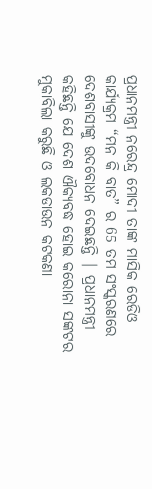ପ୍ରଧାନମନ୍ତ୍ରୀ ନରେନ୍ଦ୍ର ମୋଦୀ ତାଙ୍କ ମାସିକ ରେଡିଓ କାର୍ଯ୍ୟକ୍ରମ “ମନ କି ବାତ” ର 65 ତମ ସଂସ୍କରଣରେ ଦେଶବାସୀଙ୍କୁ ଉଦବୋଧନ ଦେଇଛନ୍ତି | ପ୍ରଧାନମନ୍ତ୍ରୀ କହିଛନ୍ତି ଯେ ଦେଶ ଐକ୍ୟବଦ୍ଧ ହୋଇ କରୋନା ସଙ୍କଟର ମୁକାବିଲା କରୁଛି ଓ ଲକଡାଉନ କଟକଣା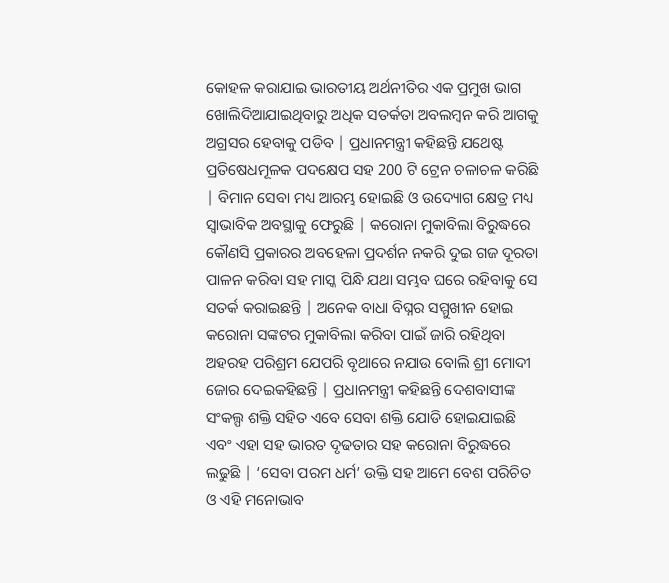କୋହଳ କରାଯାଇ ଭାରତୀୟ ଅର୍ଥନୀତିର ଏକ ପ୍ରମୁଖ ଭାଗ ଖୋଲିଦିଆଯାଇଥିବାରୁ ଅଧିକ ସତର୍କତା ଅବଲମ୍ବନ କରି ଆଗକୁ ଅଗ୍ରସର ହେବାକୁ ପଡିବ | ପ୍ରଧାନମନ୍ତ୍ରୀ କହିଛନ୍ତି ଯଥେଷ୍ଟ ପ୍ରତିଷେଧମୂଳକ ପଦକ୍ଷେପ ସହ 200 ଟି ଟ୍ରେନ ଚଳାଚଳ କରିଛି | ବିମାନ ସେବା ମଧ୍ୟ ଆରମ୍ଭ ହୋଇଛି ଓ ଉଦ୍ୟୋଗ କ୍ଷେତ୍ର ମଧ୍ୟ ସ୍ଵାଭାବିକ ଅବସ୍ଥାକୁ ଫେରୁଛି | କରୋନା ମୁକାବିଲା ବିରୁଦ୍ଧରେ କୌଣସି ପ୍ରକାରର ଅବହେଳା ପ୍ରଦର୍ଶନ ନକରି ଦୁଇ ଗଜ ଦୂରତା ପାଳନ କରିବା ସହ ମାସ୍କ ପିନ୍ଧି ଯଥା ସମ୍ଭବ ଘରେ ରହିବାକୁ ସେ ସତର୍କ କରାଇଛନ୍ତି | ଅନେକ ବାଧା ବିଘ୍ନର ସମ୍ମୁଖୀନ ହୋଇ କରୋନା ସଙ୍କଟର ମୁକାବିଲା କରିବା ପାଇଁ ଜାରି ରହିଥିବା ଅହରହ ପରିଶ୍ରମ ଯେପରି ବୃଥାରେ ନଯାଉ ବୋଲି ଶ୍ରୀ ମୋଦୀ ଜୋର ଦେଇକହିଛନ୍ତି | ପ୍ରଧାନମନ୍ତ୍ରୀ କହିଛନ୍ତି ଦେଶବାସୀଙ୍କ ସଂକଲ୍ପ ଶକ୍ତି ସହିତ ଏବେ ସେବା ଶକ୍ତି ଯୋଡି ହୋଇଯାଇଛି ଏବଂ ଏହା ସହ ଭାରତ ଦୃଢତାର ସହ କରୋନା ବିରୁଦ୍ଧରେ ଲଢୁଛି | ‘ସେବା ପରମ ଧର୍ମ’ ଉକ୍ତି ସହ ଆମେ ବେଶ ପରିଚିତ ଓ ଏହି ମନୋଭାବ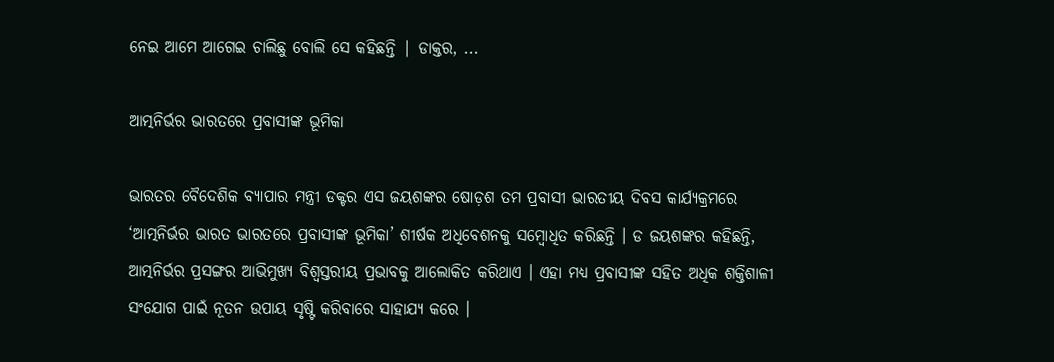ନେଇ ଆମେ ଆଗେଇ ଚାଲିଛୁ ବୋଲି ସେ କହିଛନ୍ତି | ଡାକ୍ତର, ...

ଆତ୍ମନିର୍ଭର ଭାରତରେ ପ୍ରବାସୀଙ୍କ ଭୂମିକା

ଭାରତର ବୈଦେଶିକ ବ୍ୟାପାର ମନ୍ତ୍ରୀ ଡକ୍ଟର ଏସ ଜୟଶଙ୍କର ଷୋଡ଼ଶ ତମ ପ୍ରବାସୀ ଭାରତୀୟ ଦିବସ କାର୍ଯ୍ୟକ୍ରମରେ ‘ଆତ୍ମନିର୍ଭର ଭାରତ ଭାରତରେ ପ୍ରବାସୀଙ୍କ ଭୂମିକା’ ଶୀର୍ଷକ ଅଧିବେଶନକୁ ସମ୍ବୋଧିତ କରିଛନ୍ତି । ଡ ଜୟଶଙ୍କର କହିଛନ୍ତି, ଆତ୍ମନିର୍ଭର ପ୍ରସଙ୍ଗର ଆଭିମୁଖ୍ୟ ବିଶ୍ୱସ୍ତରୀୟ ପ୍ରଭାବକୁ ଆଲୋକିତ କରିଥାଏ । ଏହା ମଧ୍ୟ ପ୍ରବାସୀଙ୍କ ସହିତ ଅଧିକ ଶକ୍ତିଶାଳୀ ସଂଯୋଗ ପାଇଁ ନୂତନ ଉପାୟ ସୃଷ୍ଟି କରିବାରେ ସାହାଯ୍ୟ କରେ ।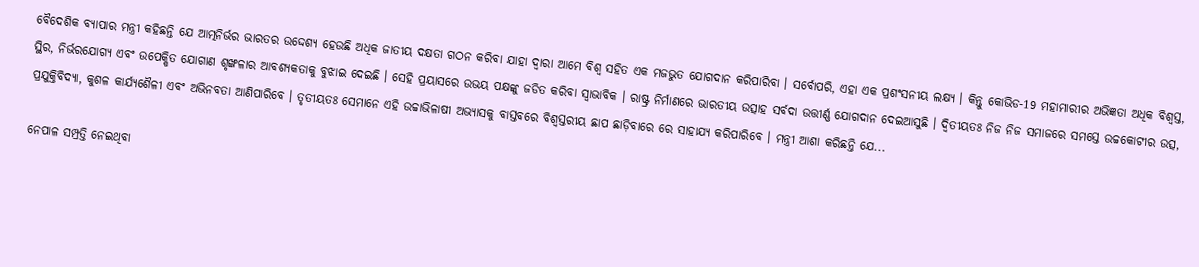ବୈଦେଶିକ ବ୍ୟାପାର ମନ୍ତ୍ରୀ କହିଛନ୍ତି ଯେ ଆତ୍ମନିର୍ଭର ଭାରତର ଉଦ୍ଦେଶ୍ୟ ହେଉଛି ଅଧିକ ଜାତୀୟ ଦକ୍ଷତା ଗଠନ କରିବା ଯାହା ଦ୍ବାରା ଆମେ ବିଶ୍ୱ ସହିତ ଏକ ମଜଭୁତ ଯୋଗଦାନ କରିପାରିବା । ସର୍ବୋପରି, ଏହା ଏକ ପ୍ରଶଂସନୀୟ ଲକ୍ଷ୍ୟ । କିନ୍ତୁ କୋଭିଡ-19 ମହାମାରୀର ଅଭିଜ୍ଞତା ଅଧିକ ବିଶ୍ୱସ୍ତ, ସ୍ଥିର, ନିର୍ଭରଯୋଗ୍ୟ ଏବଂ ଉପେକ୍ଷିତ ଯୋଗାଣ ଶୃଙ୍ଖଳାର ଆବଶ୍ୟକତାକୁ ବୁଝାଇ ଦେଇଛି । ସେହି ପ୍ରୟାସରେ ଉଭୟ ପକ୍ଷଙ୍କୁ ଜଡିତ କରିବା ସ୍ୱାଭାବିକ । ରାଷ୍ଟ୍ର ନିର୍ମାଣରେ ଭାରତୀୟ ଉତ୍ସାହ ସର୍ବଦା ଉତ୍ତୀର୍ଣ୍ଣ ଯୋଗଦାନ ଦେଇଆସୁଛି । ଦ୍ୱିତୀୟତଃ ନିଜ ନିଜ ସମାଜରେ ସମସ୍ତେ ଉଚ୍ଚକୋଟୀର ଉତ୍ସ, ପ୍ରଯୁକ୍ତିବିଦ୍ୟା, କୁଶଳ କାର୍ଯ୍ୟଶୈଳୀ ଏବଂ ଅଭିନବତା ଆଣିପାରିବେ । ତୃତୀୟତଃ ସେମାନେ ଏହି ଉଚ୍ଚାଭିଳାଷୀ ଅଭ୍ୟାସକୁ ବାସ୍ତବରେ ବିଶ୍ୱସ୍ତରୀୟ ଛାପ ଛାଡ଼ିବାରେ ରେ ସାହାଯ୍ୟ କରିପାରିବେ । ମନ୍ତ୍ରୀ ଆଶା କରିଛନ୍ତି ଯେ...

ନେପାଳ ସମ୍ପ୍ରତ୍ତି ନେଇଥିବା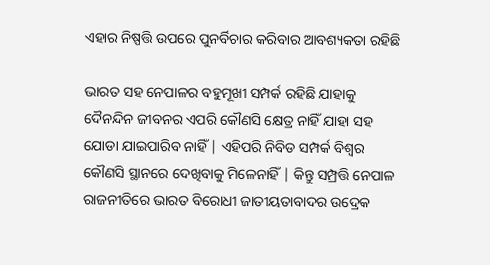ଏହାର ନିଷ୍ପତ୍ତି ଉପରେ ପୁନର୍ବିଚାର କରିବାର ଆବଶ୍ୟକତା ରହିଛି

ଭାରତ ସହ ନେପାଳର ବହୁମୂଖୀ ସମ୍ପର୍କ ରହିଛି ଯାହାକୁ ଦୈନନ୍ଦିନ ଜୀବନର ଏପରି କୌଣସି କ୍ଷେତ୍ର ନାହିଁ ଯାହା ସହ ଯୋଡା ଯାଇପାରିବ ନାହିଁ | ଏହିପରି ନିବିଡ ସମ୍ପର୍କ ବିଶ୍ଵର କୌଣସି ସ୍ଥାନରେ ଦେଖିବାକୁ ମିଳେନାହିଁ | କିନ୍ତୁ ସମ୍ପ୍ରତ୍ତି ନେପାଳ ରାଜନୀତିରେ ଭାରତ ବିରୋଧୀ ଜାତୀୟତାବାଦର ଉଦ୍ରେକ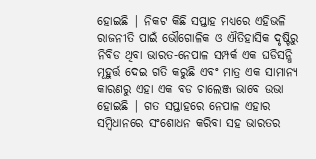ହୋଇଛି | ନିକଟ କିଛି ସପ୍ତାହ ମଧ୍ୟରେ ଏହିଭଳି ରାଜନୀତି ପାଇଁ ଭୌଗୋଳିକ ଓ ଐତିହାସିକ ଦୃଷ୍ଟିରୁ ନିବିଡ ଥିବା ଭାରତ-ନେପାଳ ସମ୍ପର୍କ ଏକ ଘଡିସନ୍ଧି ମୂହୁର୍ତ୍ତ ଦେଇ ଗତି କରୁଛି ଏବଂ ମାତ୍ର ଏକ ସାମାନ୍ୟ କାରଣରୁ ଏହା ଏକ ବଡ ଚାଲେଞ୍ଜ ଭାବେ ଉଭା ହୋଇଛି | ଗତ ସପ୍ତାହରେ ନେପାଳ ଏହାର ସମ୍ବିଧାନରେ ସଂଶୋଧନ କରିବା ସହ ଭାରତର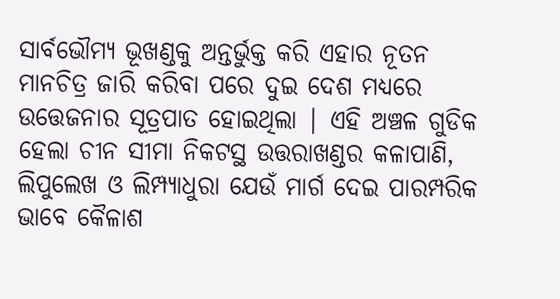ସାର୍ବଭୌମ୍ୟ ଭୂଖଣ୍ଡକୁ ଅନ୍ତର୍ଭୁକ୍ତ କରି ଏହାର ନୂତନ ମାନଚିତ୍ର ଜାରି କରିବା ପରେ ଦୁଇ ଦେଶ ମଧ୍ୟରେ ଉତ୍ତେଜନାର ସୂତ୍ରପାତ ହୋଇଥିଲା | ଏହି ଅଞ୍ଚଳ ଗୁଡିକ ହେଲା ଚୀନ ସୀମା ନିକଟସ୍ଥ ଉତ୍ତରାଖଣ୍ଡର କଳାପାଣି, ଲିପୁଲେଖ ଓ ଲିମ୍ପ୍ୟାଧୁରା ଯେଉଁ ମାର୍ଗ ଦେଇ ପାରମ୍ପରିକ ଭାବେ କୈଳାଶ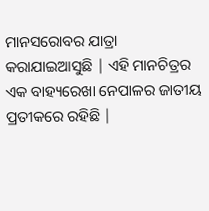ମାନସରୋବର ଯାତ୍ରା କରାଯାଇଆସୁଛି | ଏହି ମାନଚିତ୍ରର ଏକ ବାହ୍ୟରେଖା ନେପାଳର ଜାତୀୟ ପ୍ରତୀକରେ ରହିଛି |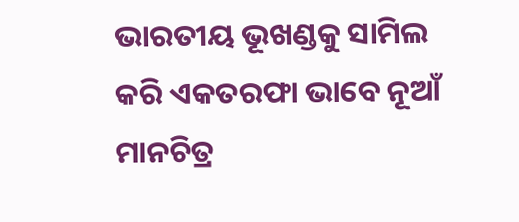ଭାରତୀୟ ଭୂଖଣ୍ଡକୁ ସାମିଲ କରି ଏକତରଫା ଭାବେ ନୂଆଁ ମାନଚିତ୍ର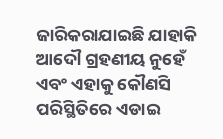ଜାରିକରାଯାଇଛି ଯାହାକି ଆଦୌ ଗ୍ରହଣୀୟ ନୁହେଁ ଏବଂ ଏହାକୁ କୌଣସି ପରିସ୍ଥିତିରେ ଏଡାଇ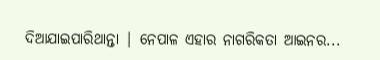ଦିଆଯାଇପାରିଥାନ୍ତା | ନେପାଳ ଏହାର ନାଗରିକତା ଆଇନର...